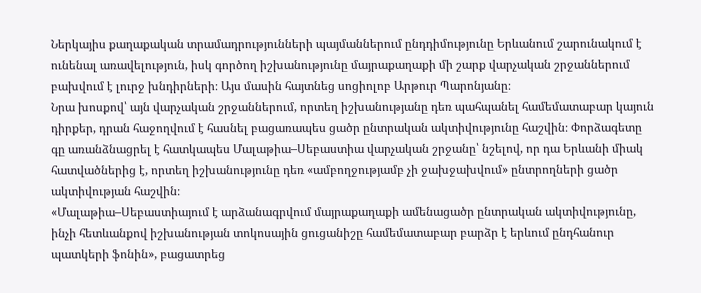Ներկայիս քաղաքական տրամադրությունների պայմաններում ընդդիմությունը Երևանում շարունակում է ունենալ առավելություն, իսկ գործող իշխանությունը մայրաքաղաքի մի շարք վարչական շրջաններում բախվում է լուրջ խնդիրների։ Այս մասին հայտնեց սոցիոլոբ Արթուր Պարոնյանը։
Նրա խոսքով՝ այն վարչական շրջաններում, որտեղ իշխանությանը դեռ պահպանել համեմատաբար կայուն դիրքեր, դրան հաջողվում է հասնել բացառապես ցածր ընտրական ակտիվությունը հաշվին։ Փորձագետը գը առանձնացրել է հատկապես Մալաթիա–Սեբաստիա վարչական շրջանը՝ նշելով, որ դա Երևանի միակ հատվածներից է, որտեղ իշխանությունը դեռ «ամբողջությամբ չի ջախջախվում» ընտրողների ցածր ակտիվության հաշվին։
«Մալաթիա–Սեբաստիայում է արձանագրվում մայրաքաղաքի ամենացածր ընտրական ակտիվությունը, ինչի հետևանքով իշխանության տոկոսային ցուցանիշը համեմատաբար բարձր է երևում ընդհանուր պատկերի ֆոնին», բացատրեց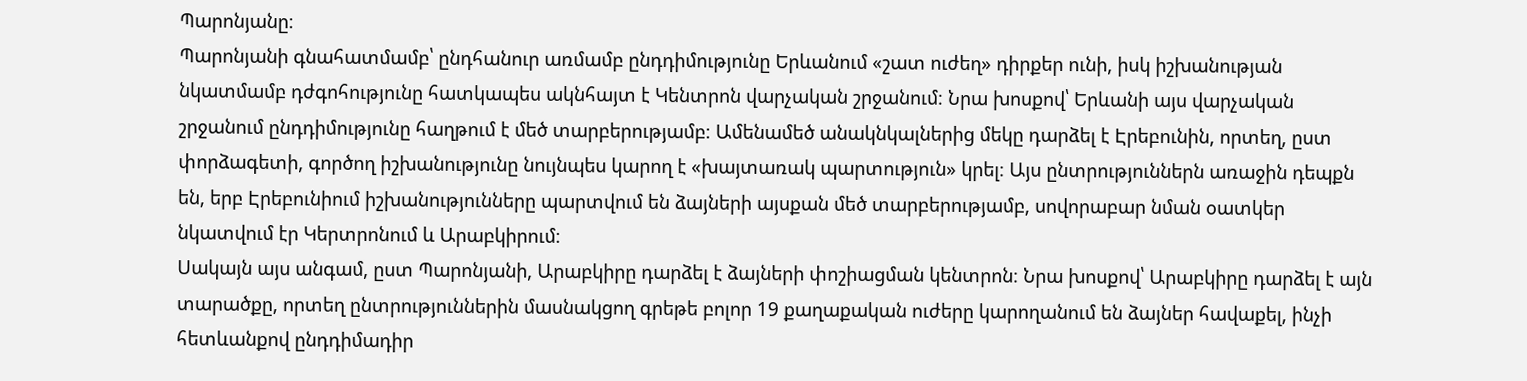Պարոնյանը։
Պարոնյանի գնահատմամբ՝ ընդհանուր առմամբ ընդդիմությունը Երևանում «շատ ուժեղ» դիրքեր ունի, իսկ իշխանության նկատմամբ դժգոհությունը հատկապես ակնհայտ է Կենտրոն վարչական շրջանում։ Նրա խոսքով՝ Երևանի այս վարչական շրջանում ընդդիմությունը հաղթում է մեծ տարբերությամբ։ Ամենամեծ անակնկալներից մեկը դարձել է Էրեբունին, որտեղ, ըստ փորձագետի, գործող իշխանությունը նույնպես կարող է «խայտառակ պարտություն» կրել։ Այս ընտրություններն առաջին դեպքն են, երբ Էրեբունիում իշխանությունները պարտվում են ձայների այսքան մեծ տարբերությամբ, սովորաբար նման օատկեր նկատվում էր Կերտրոնում և Արաբկիրում։
Սակայն այս անգամ, ըստ Պարոնյանի, Արաբկիրը դարձել է ձայների փոշիացման կենտրոն։ Նրա խոսքով՝ Արաբկիրը դարձել է այն տարածքը, որտեղ ընտրություններին մասնակցող գրեթե բոլոր 19 քաղաքական ուժերը կարողանում են ձայներ հավաքել, ինչի հետևանքով ընդդիմադիր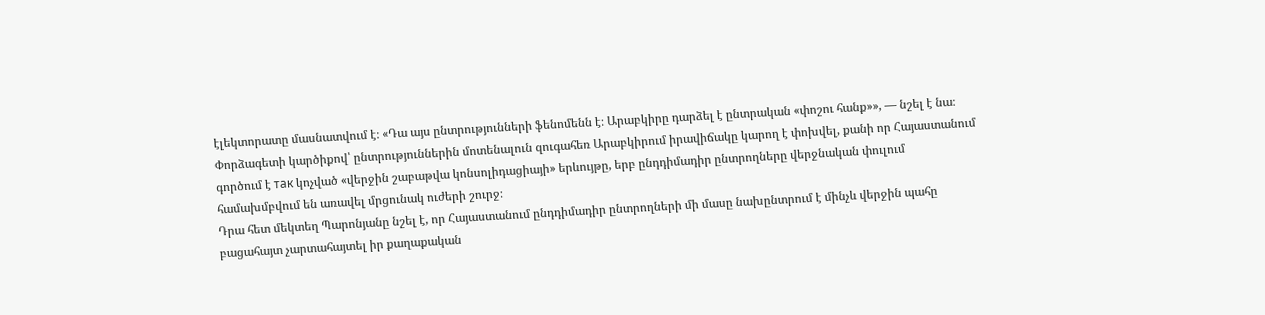էլեկտորատը մասնատվում է։ «Դա այս ընտրությունների ֆենոմենն է։ Արաբկիրը դարձել է ընտրական «փոշու հանք»», — նշել է նա։
Փորձագետի կարծիքով՝ ընտրություններին մոտենալուն զուգահեռ Արաբկիրում իրավիճակը կարող է փոխվել, քանի որ Հայաստանում գործում է так կոչված «վերջին շաբաթվա կոնսոլիդացիայի» երևույթը, երբ ընդդիմադիր ընտրողները վերջնական փուլում համախմբվում են առավել մրցունակ ուժերի շուրջ։
Դրա հետ մեկտեղ Պարոնյանը նշել է, որ Հայաստանում ընդդիմադիր ընտրողների մի մասը նախընտրում է մինչև վերջին պահը բացահայտ չարտահայտել իր քաղաքական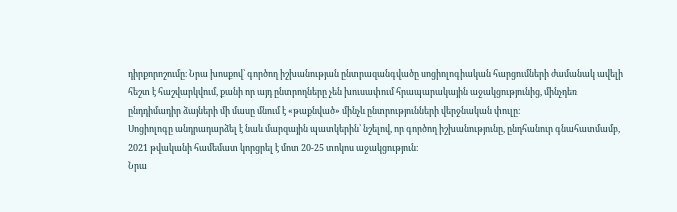դիրքորոշումը։ Նրա խոսքով՝ գործող իշխանության ընտրազանգվածը սոցիոլոգիական հարցումների ժամանակ ավելի հեշտ է հաշվարկվում, քանի որ այդ ընտրողները չեն խուսափում հրապարակային աջակցությունից, մինչդեռ ընդդիմադիր ձայների մի մասը մնում է «թաքնված» մինչև ընտրությունների վերջնական փուլը։
Սոցիոլոգը անդրադարձել է նաև մարզային պատկերին՝ նշելով, որ գործող իշխանությունը, ընդհանուր գնահատմամբ, 2021 թվականի համեմատ կորցրել է մոտ 20-25 տոկոս աջակցություն։
Նրա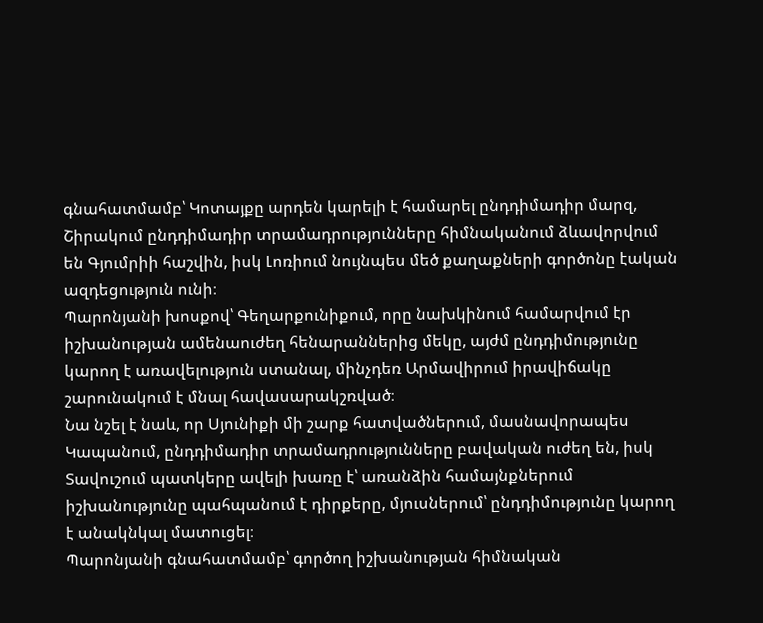գնահատմամբ՝ Կոտայքը արդեն կարելի է համարել ընդդիմադիր մարզ, Շիրակում ընդդիմադիր տրամադրությունները հիմնականում ձևավորվում են Գյումրիի հաշվին, իսկ Լոռիում նույնպես մեծ քաղաքների գործոնը էական ազդեցություն ունի։
Պարոնյանի խոսքով՝ Գեղարքունիքում, որը նախկինում համարվում էր իշխանության ամենաուժեղ հենարաններից մեկը, այժմ ընդդիմությունը կարող է առավելություն ստանալ, մինչդեռ Արմավիրում իրավիճակը շարունակում է մնալ հավասարակշռված։
Նա նշել է նաև, որ Սյունիքի մի շարք հատվածներում, մասնավորապես Կապանում, ընդդիմադիր տրամադրությունները բավական ուժեղ են, իսկ Տավուշում պատկերը ավելի խառը է՝ առանձին համայնքներում իշխանությունը պահպանում է դիրքերը, մյուսներում՝ ընդդիմությունը կարող է անակնկալ մատուցել։
Պարոնյանի գնահատմամբ՝ գործող իշխանության հիմնական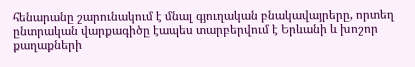հենարանը շարունակում է մնալ գյուղական բնակավայրերը, որտեղ ընտրական վարքագիծը էապես տարբերվում է Երևանի և խոշոր քաղաքների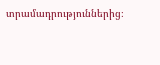տրամադրություններից։